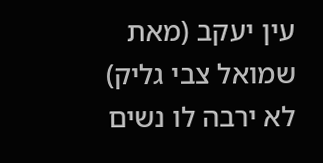עין יעקב (מאת שמואל צבי גליק)
לא ירבה לו נשים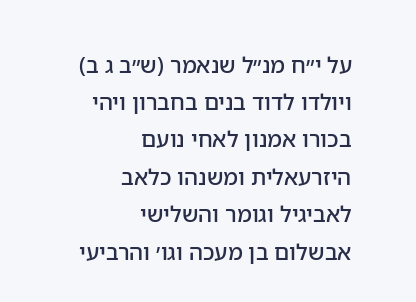על י״ח מנ״ל שנאמר (ש״ב ג ב) ויולדו לדוד בנים בחברון ויהי בכורו אמנון לאחי נועם היזרעאלית ומשנהו כלאב לאביגיל וגומר והשלישי אבשלום בן מעכה וגו׳ והרביעי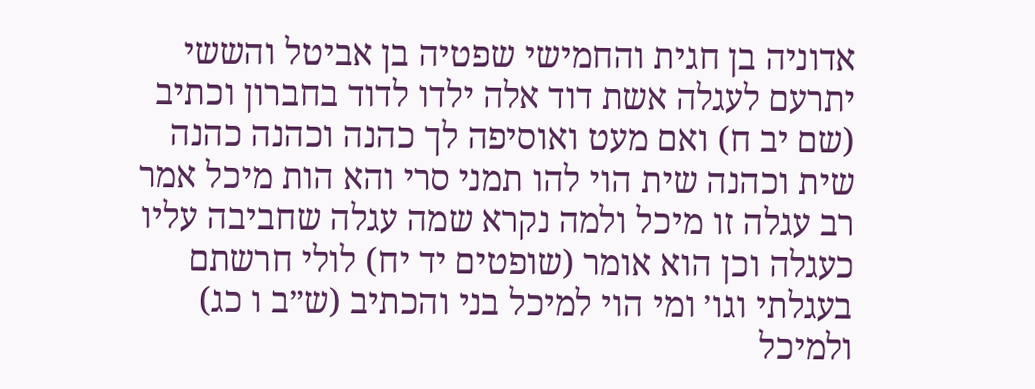אדוניה בן חגית והחמישי שפטיה בן אביטל והששי יתרעם לעגלה אשת דוד אלה ילדו לדוד בחברון וכתיב (שם יב ח) ואם מעט ואוסיפה לך כהנה וכהנה כהנה שית וכהנה שית הוי להו תמני סרי והא הות מיכל אמר רב עגלה זו מיכל ולמה נקרא שמה עגלה שחביבה עליו כעגלה וכן הוא אומר (שופטים יד יח) לולי חרשתם בעגלתי וגו׳ ומי הוי למיכל בני והכתיב (ש״ב ו כג) ולמיכל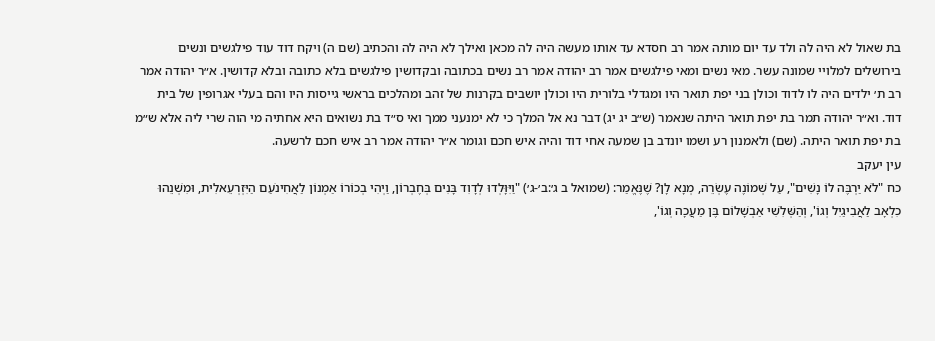בת שאול לא היה לה ולד עד יום מותה אמר רב חסדא עד אותו מעשה היה לה מכאן ואילך לא היה לה והכתיב (שם ה) ויקח דוד עוד פילגשים ונשים בירושלים למלויי שמונה עשר. מאי נשים ומאי פילגשים אמר רב יהודה אמר רב נשים בכתובה ובקדושין פילגשים בלא כתובה ובלא קדושין. א״ר יהודה אמר רב ת׳ ילדים היה לו לדוד וכולן בני יפת תואר היו ומגדלי בלורית היו וכולן יושבים בקרנות של זהב ומהלכים בראשי גייסות היו והם בעלי אגרופין של בית דוד. וא״ר יהודה תמר בת יפת תואר היתה שנאמר (ש״ב יג יג) דבר נא אל המלך כי לא ימנעני ממך ואי ס״ד בת נשואים היא אחתיה מי הוה שרי ליה אלא ש״מ בת יפת תואר היתה. (שם) ולאמנון רע ושמו יונדב בן שמעה אחי דוד והיה איש חכם וגומר א״ר יהודה אמר רב איש חכם לרשעה.
עין יעקב
כח "לֹא יַרְבֶּה לוֹ נָשִׁים", עַל שְׁמוֹנֶה עֶשְׂרֵה, מְנָא לָן? שֶׁנֶּאֱמַר: (שמואל ב ג׳:ב׳-ג׳) "וַיִּוָּלְדוּ לְדָוִד בָּנִים בְּחֶבְרוֹן, וַיְהִי בְכוֹרוֹ אַמְנוֹן לַאֲחִינֹעַם הַיִּזְרְעֵאלִית, וּמִשְׁנֵהוּ כִלְאָב לַאֲבִיגַיִל וְגוֹ', וְהַשְּׁלִשִׁי אַבְשָׁלוֹם בֶּן מַעֲכָה וְגוֹ',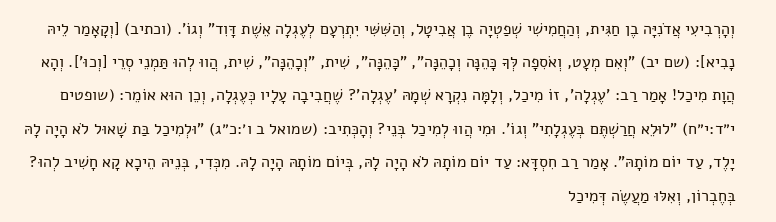וְהָרְבִיעִי אֲדֹנִיָּה בֶן חַגִּית, וְהַחֲמִישִׁי שְׁפַטְיָה בֶן אֲבִיטָל, וְהַשִּׁשִּׁי יִתְרְעָם לְעֶגְלָה אֵשֶׁת דָּוִד" וְגוֹ'. (וכתיב) [וְקָאָמַר לֵיהּ נָבִיא]: (שם יב) "וְאִם מְעָט, וְאֹסִפָה לְּךָ כָּהֵנָּה וְכָהֵנָּה", "כָּהֵנָּה", שִׁית, "וְכָהֵנָּה", שִׁית, הֲווּ לְהוּ תַּמְנֵי סְרֵי [וְכוּ']. וְהָא הֲוָת מִיכַל! אָמַר רַב: 'עֶגְלָה', זוֹ מִיכַל, וְלָמָּה נִקְרָא שְׁמָהּ 'עֶגְלָה'? שֶׁחֲבִיבָה עָלָיו כְּעֶגְלָה, וְכֵן הוּא אוֹמֵר: (שופטים י״ד:י״ח) "לוּלֵא חֲרַשְׁתֶּם בְּעֶגְלָתִי" וְגוֹ'. וּמִי הֲווּ לְמִיכַל בְּנֵי? וְהָכְּתִיב: (שמואל ב ו׳:כ״ג) "וּלְמִיכַל בַּת שָׁאוּל לֹא הָיָה לָהּ יָלֶד, עַד יוֹם מוֹתָהּ". אָמַר רַב חִסְדָּא: עַד יוֹם מוֹתָהּ לֹא הָיָה לָהּ, בְּיוֹם מוֹתָהּ הָיָה לָהּ. מִכְּדִי, בְּנֵיהּ הֵיכָא קָא חָשִׁיב לְהוּ? בְּחֶבְרוֹן, וְאִלּוּ מַעֲשֶׂה דְּמִיכַל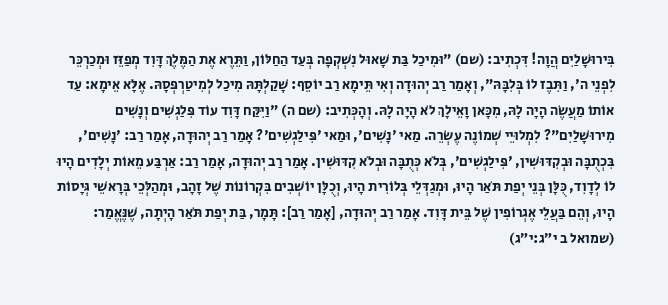בִּירוּשָׁלַיִם הֲוָה! דִּכְתִיב: (שם) "וּמִיכַל בַּת שָׁאוּל נִשְׁקְפָה בְּעַד הַחַלּוֹן, וַתֵּרֶא אֶת הַמֶּלֶךְ דָּוִד מְפַזֵּז וּמְכַרְכֵּר לִפְנֵי ה', וַתִּבֶז לוֹ בְּלִבָּהּ", וְאָמַר רַב יְהוּדָה וְאִי תֵּימָא רַב יוֹסֵף: שָׁקַלְתָּהּ מִיכַל לְמִיטַרְפְּסָהּ. אֶלָּא אֵימָא: עַד אוֹתוֹ מַעֲשֶׂה הָיָה לָהּ, מִכָּאן וָאֵילָךְ לֹא הָיָה לָהּ. וְהָכְּתִיב: (שם ה) "וַיִּקַּח דָּוִד עוֹד פִּלַגְשִׁים וְנָשִׁים מִירוּשָׁלַיִם"? לִמְלוּיֵי שְׁמוֹנֶה עֶשְׂרֵה. מַאי 'נָשִׁים', וּמַאי 'פִּילַגְשִׁים'? אָמַר רַב יְהוּדָה, אָמַר רַב: 'נָשִׁים', בִּכְתֻבָּה וּבְקִדּוּשִׁין, 'פִּילַגְשִׁים', בְּלֹא כְּתֻבָּה וּבְלֹא קִדּוּשִׁין. אָמַר רַב יְהוּדָה, אָמַר רַב: אַרְבַּע מֵאוֹת יְלָדִים הָיוּ לוֹ לְדָוִד, כֻּלָּן בְּנֵי יְפַת תֹּאַר הָיוּ, וּמְגַדְּלֵי בְּלוֹרִית הָיוּ, וְכֻלָּן יוֹשְׁבִים בִּקְרוֹנוֹת שֶׁל זָהָב, וּמְהַלְּכֵי בְּרָאשֵׁי גְּיָסוֹת הָיוּ, וְהֵם בַּעֲלֵי אֶגְרוֹפִין שֶׁל בֵּית דָּוִד. אָמַר רַב יְהוּדָה, [אָמַר רַב]: תָּמָר, בַּת יְפַת תֹּאַר הָיְתָה, שֶׁנֶּאֱמַר: (שמואל ב י״ג:י״ג)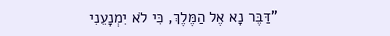"דַּבֶּר נָא אֶל הַמֶּלֶךְ, כִּי לֹא יִמְנָעֵנִי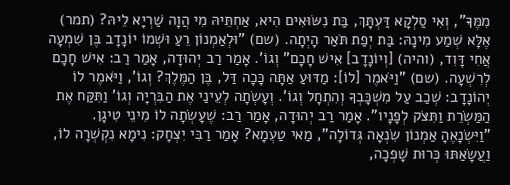מִמֶּךָּ", וְאִי סַלְקָא דַּעְתָּךְ, בַּת נִשּׂוּאִים הִיא, אַחְתֵּיהּ מִי הֲוָה שַׁרְיָא לֵיהּ? (תמר) אֶלָּא שְׁמַע מִינָהּ: בַּת יְפַת תֹּאַר הָיְתָה. (שם) "וּלְאַמְנוֹן רֵעַ וּשְׁמוֹ יוֹנָדָב בֶּן שִׁמְעָה אֲחִי דָּוִד, (והיה) [וְיוֹנָדָב] אִישׁ חָכָם" וְגוֹ'. אָמַר רַב יְהוּדָה, אָמַר רַב: אִישׁ חָכָם לְרִשְׁעָה. (שם) "וַיֹּאמֶר [לוֹ]: מַדּוּעַ אַתָּה כָּכָה דַּל, בֶּן הַמֶּלֶךְ? וְגוֹ', וַיֹּאמֶר לוֹ יְהוֹנָדָב: שְׁכַב עַל מִשְׁכָּבְךָ וְהִתְחָל וְגוֹ'. וְעָשְׂתָה לְעֵינַי אֶת הַבִּרְיָה וְגוֹ' וַתִּקַּח אֶת הַמַּשְׂרֵת וַתִּצֹּק לְפָנָיו". אָמַר רַב יְהוּדָה, אָמַר רַב: שֶׁעָשְׂתָה לוֹ מִינֵי טִיגָן. "וַיִּשְׂנָאֶהָ אַמְנוֹן שִׂנְאָה גְּדוֹלָה", מַאי טַעְמָא? אָמַר רַבִּי יִצְחָק: נִימָא נִקְשְׁרָה לוֹ, וַעֲשָׂאַתּוּ כְּרוּת שָׁפְכָה,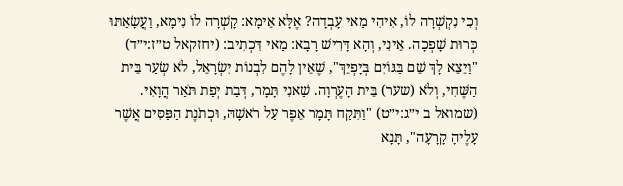וְכִי נִקְשְׁרָה לוֹ, אִיהִי מַאי עָבְדָה? אֶלָּא אֵימָא: קָשְׁרָה לוֹ נִימָא, וַעֲשָׂאַתּוּ כְּרוּת שָׁפְכָה. אֵינִי, וְהָא דָּרִישׁ רָבָא: מַאי דִּכְתִיב: (יחזקאל ט״ז:י״ד) "וַיֵּצֵא לָךְ שֵׁם בַּגּוֹיִם בְּיָפְיֵךְ", שֶׁאֵין לָהֶם לִבְנוֹת יִשְׂרָאֵל, לֹא שְׂעַר בֵּית הַשֶּׁחִי, וְלֹא (שער) בֵּית הָעֶרְוָה. שַׁאנִי תָּמָר, דְּבַת יְפַת תֹּאַר הֲוָאִי. (שמואל ב י״ג:י״ט) "וַתִּקַח תָּמָר אֵפֶר עַל רֹאשָׁהּ, וּכְתֹנֶת הַפַּסִּים אֲשֶׁר עָלֶיהָ קָרָעָה", תָּנָא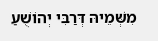מִשְּׁמֵיהּ דְּרַבִּי יְהוֹשֻׁעַ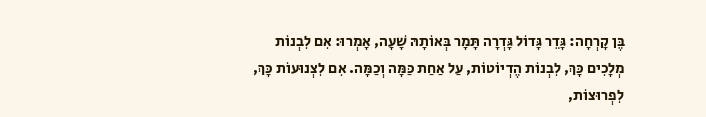בֶּן קָרְחָה: גָּדֵר גָּדוֹל גָּדְרָה תָּמָר בְּאוֹתָהּ שָׁעָה, אָמְרוּ: אִם לִבְנוֹת מְלָכִים כָּךְ, לִבְנוֹת הֶדְיוֹטוֹת, עַל אַחַת כַּמָּה וְכַמָּה. אִם לִצְנוּעוֹת כָּךְ, לִפְרוּצוֹת,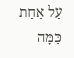עַל אַחַת כַּמָּה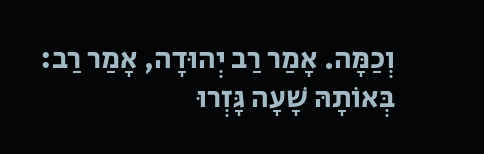וְכַמָּה. אָמַר רַב יְהוּדָה, אָמַר רַב: בְּאוֹתָהּ שָׁעָה גָּזְרוּ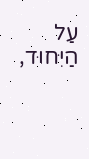עַל הַיִּחוּד,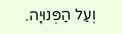וְעַל הַפְּנוּיָה.